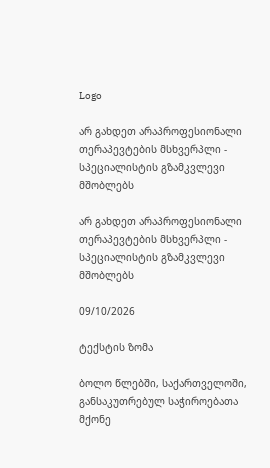Logo

არ გახდეთ არაპროფესიონალი თერაპევტების მსხვერპლი - სპეციალისტის გზამკვლევი მშობლებს

არ გახდეთ არაპროფესიონალი თერაპევტების მსხვერპლი - სპეციალისტის გზამკვლევი მშობლებს

09/10/2026

ტექსტის ზომა

ბოლო წლებში, საქართველოში, განსაკუთრებულ საჭიროებათა მქონე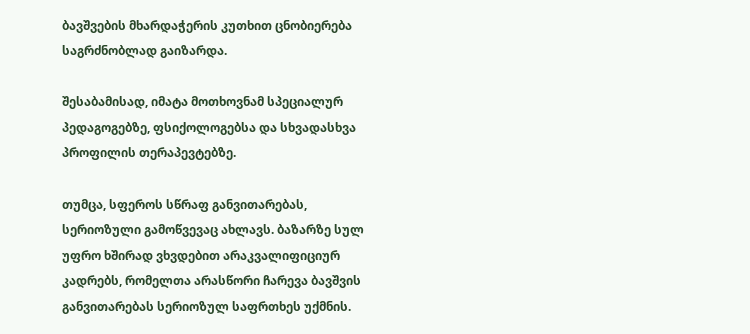ბავშვების მხარდაჭერის კუთხით ცნობიერება საგრძნობლად გაიზარდა.

შესაბამისად, იმატა მოთხოვნამ სპეციალურ პედაგოგებზე, ფსიქოლოგებსა და სხვადასხვა პროფილის თერაპევტებზე.

თუმცა, სფეროს სწრაფ განვითარებას, სერიოზული გამოწვევაც ახლავს. ბაზარზე სულ უფრო ხშირად ვხვდებით არაკვალიფიციურ კადრებს, რომელთა არასწორი ჩარევა ბავშვის განვითარებას სერიოზულ საფრთხეს უქმნის.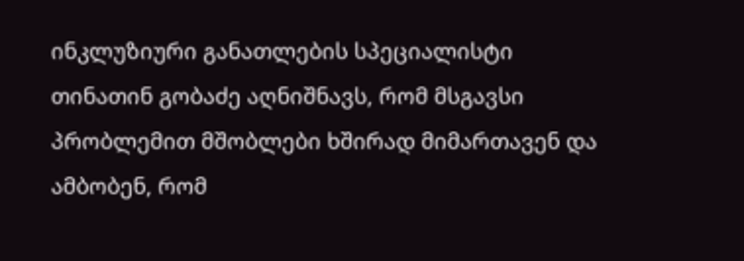ინკლუზიური განათლების სპეციალისტი თინათინ გობაძე აღნიშნავს, რომ მსგავსი პრობლემით მშობლები ხშირად მიმართავენ და ამბობენ, რომ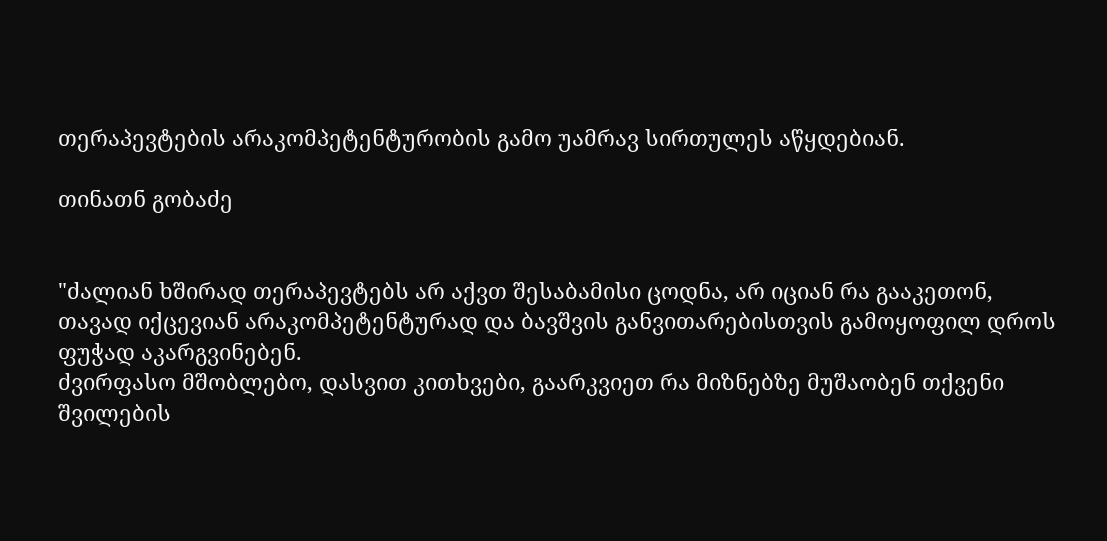თერაპევტების არაკომპეტენტურობის გამო უამრავ სირთულეს აწყდებიან.

თინათნ გობაძე


"ძალიან ხშირად თერაპევტებს არ აქვთ შესაბამისი ცოდნა, არ იციან რა გააკეთონ, თავად იქცევიან არაკომპეტენტურად და ბავშვის განვითარებისთვის გამოყოფილ დროს ფუჭად აკარგვინებენ.
ძვირფასო მშობლებო, დასვით კითხვები, გაარკვიეთ რა მიზნებზე მუშაობენ თქვენი შვილების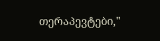თერაპევტები,"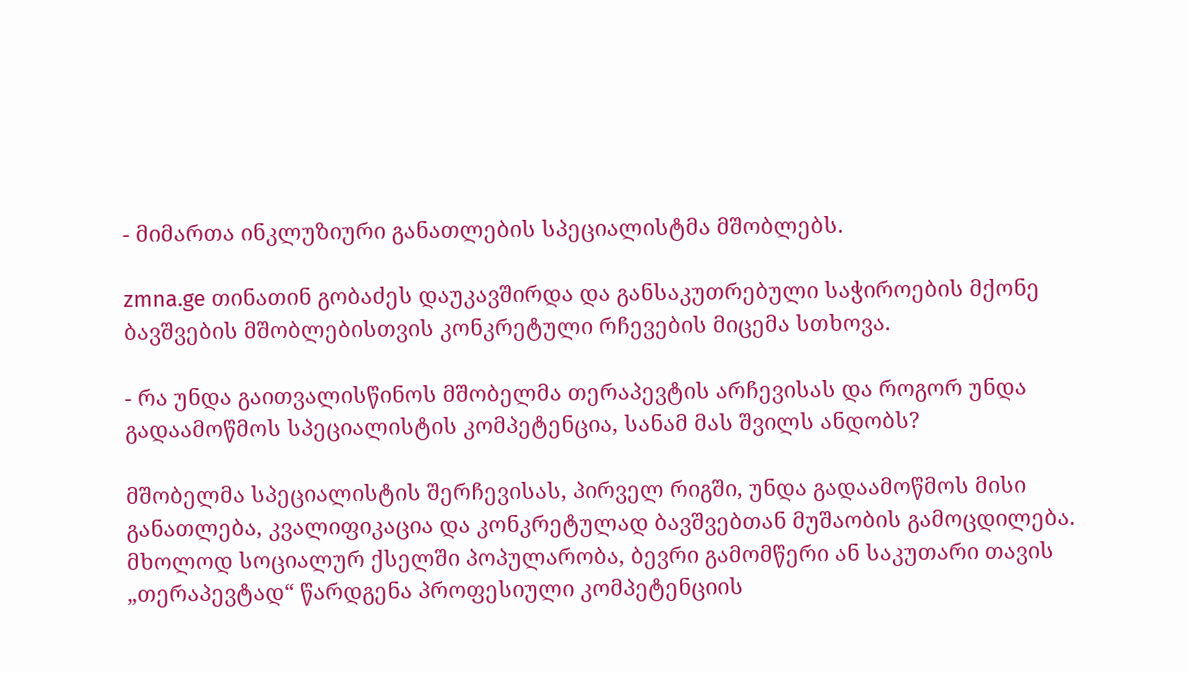- მიმართა ინკლუზიური განათლების სპეციალისტმა მშობლებს.

zmna.ge თინათინ გობაძეს დაუკავშირდა და განსაკუთრებული საჭიროების მქონე ბავშვების მშობლებისთვის კონკრეტული რჩევების მიცემა სთხოვა.

- რა უნდა გაითვალისწინოს მშობელმა თერაპევტის არჩევისას და როგორ უნდა გადაამოწმოს სპეციალისტის კომპეტენცია, სანამ მას შვილს ანდობს?

მშობელმა სპეციალისტის შერჩევისას, პირველ რიგში, უნდა გადაამოწმოს მისი განათლება, კვალიფიკაცია და კონკრეტულად ბავშვებთან მუშაობის გამოცდილება. მხოლოდ სოციალურ ქსელში პოპულარობა, ბევრი გამომწერი ან საკუთარი თავის „თერაპევტად“ წარდგენა პროფესიული კომპეტენციის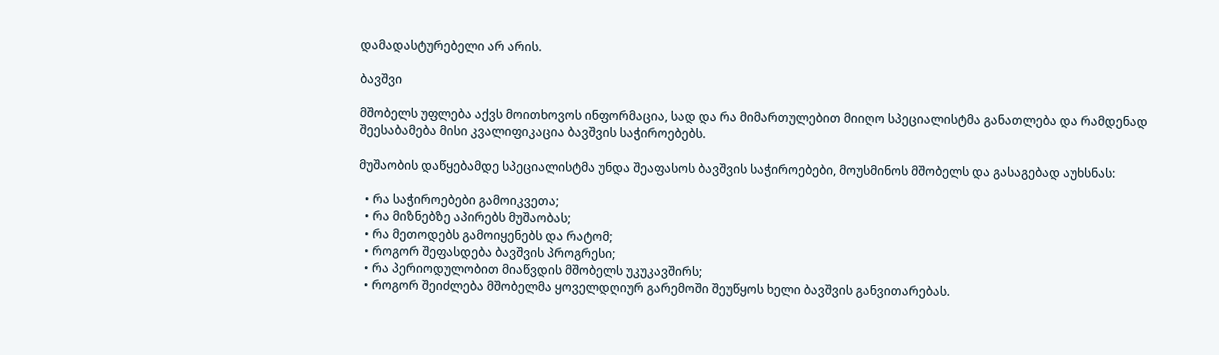დამადასტურებელი არ არის.

ბავშვი

მშობელს უფლება აქვს მოითხოვოს ინფორმაცია, სად და რა მიმართულებით მიიღო სპეციალისტმა განათლება და რამდენად შეესაბამება მისი კვალიფიკაცია ბავშვის საჭიროებებს.

მუშაობის დაწყებამდე სპეციალისტმა უნდა შეაფასოს ბავშვის საჭიროებები, მოუსმინოს მშობელს და გასაგებად აუხსნას:

  • რა საჭიროებები გამოიკვეთა;
  • რა მიზნებზე აპირებს მუშაობას;
  • რა მეთოდებს გამოიყენებს და რატომ;
  • როგორ შეფასდება ბავშვის პროგრესი;
  • რა პერიოდულობით მიაწვდის მშობელს უკუკავშირს;
  • როგორ შეიძლება მშობელმა ყოველდღიურ გარემოში შეუწყოს ხელი ბავშვის განვითარებას.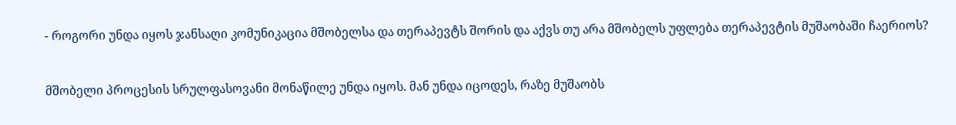- როგორი უნდა იყოს ჯანსაღი კომუნიკაცია მშობელსა და თერაპევტს შორის და აქვს თუ არა მშობელს უფლება თერაპევტის მუშაობაში ჩაერიოს?


მშობელი პროცესის სრულფასოვანი მონაწილე უნდა იყოს. მან უნდა იცოდეს, რაზე მუშაობს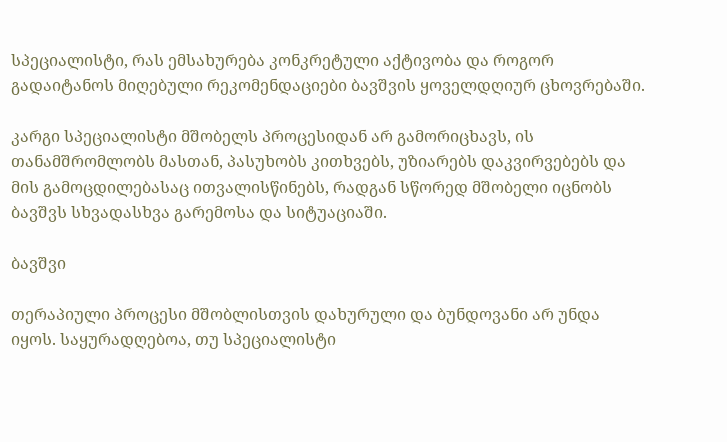სპეციალისტი, რას ემსახურება კონკრეტული აქტივობა და როგორ გადაიტანოს მიღებული რეკომენდაციები ბავშვის ყოველდღიურ ცხოვრებაში.

კარგი სპეციალისტი მშობელს პროცესიდან არ გამორიცხავს, ის თანამშრომლობს მასთან, პასუხობს კითხვებს, უზიარებს დაკვირვებებს და მის გამოცდილებასაც ითვალისწინებს, რადგან სწორედ მშობელი იცნობს ბავშვს სხვადასხვა გარემოსა და სიტუაციაში.

ბავშვი

თერაპიული პროცესი მშობლისთვის დახურული და ბუნდოვანი არ უნდა იყოს. საყურადღებოა, თუ სპეციალისტი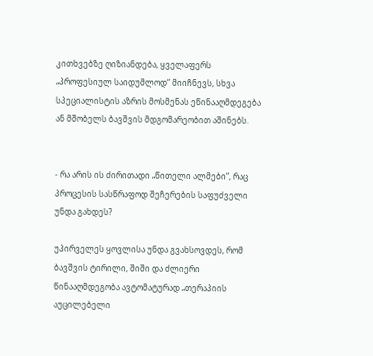კითხვებზე ღიზიანდება, ყველაფერს „პროფესიულ საიდუმლოდ“ მიიჩნევს, სხვა სპეციალისტის აზრის მოსმენას ეწინააღმდეგება ან მშობელს ბავშვის მდგომარეობით აშინებს.


- რა არის ის ძირითადი „წითელი ალმები“, რაც პროცესის სასწრაფოდ შეჩერების საფუძველი უნდა გახდეს?

უპირველეს ყოვლისა უნდა გვახსოვდეს, რომ ბავშვის ტირილი, შიში და ძლიერი წინააღმდეგობა ავტომატურად „თერაპიის აუცილებელი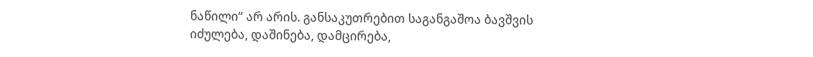ნაწილი“ არ არის. განსაკუთრებით საგანგაშოა ბავშვის იძულება, დაშინება, დამცირება,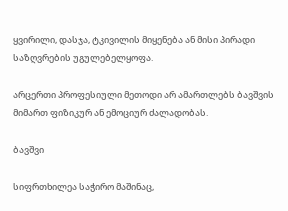ყვირილი, დასჯა, ტკივილის მიყენება ან მისი პირადი საზღვრების უგულებელყოფა.

არცერთი პროფესიული მეთოდი არ ამართლებს ბავშვის მიმართ ფიზიკურ ან ემოციურ ძალადობას.

ბავშვი

სიფრთხილეა საჭირო მაშინაც,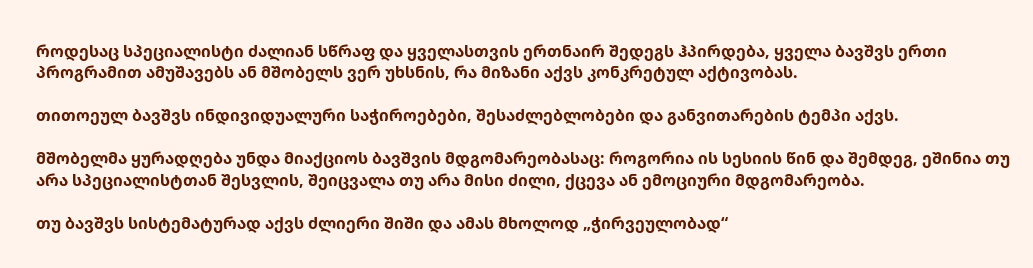როდესაც სპეციალისტი ძალიან სწრაფ და ყველასთვის ერთნაირ შედეგს ჰპირდება, ყველა ბავშვს ერთი პროგრამით ამუშავებს ან მშობელს ვერ უხსნის, რა მიზანი აქვს კონკრეტულ აქტივობას.

თითოეულ ბავშვს ინდივიდუალური საჭიროებები, შესაძლებლობები და განვითარების ტემპი აქვს.

მშობელმა ყურადღება უნდა მიაქციოს ბავშვის მდგომარეობასაც: როგორია ის სესიის წინ და შემდეგ, ეშინია თუ არა სპეციალისტთან შესვლის, შეიცვალა თუ არა მისი ძილი, ქცევა ან ემოციური მდგომარეობა.

თუ ბავშვს სისტემატურად აქვს ძლიერი შიში და ამას მხოლოდ „ჭირვეულობად“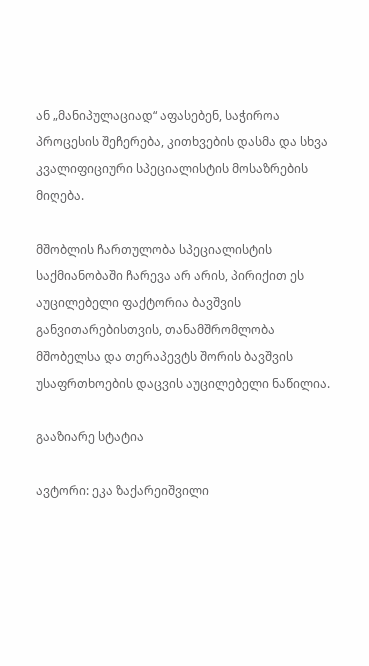ან „მანიპულაციად“ აფასებენ, საჭიროა პროცესის შეჩერება, კითხვების დასმა და სხვა კვალიფიციური სპეციალისტის მოსაზრების მიღება.

მშობლის ჩართულობა სპეციალისტის საქმიანობაში ჩარევა არ არის, პირიქით ეს აუცილებელი ფაქტორია ბავშვის განვითარებისთვის, თანამშრომლობა მშობელსა და თერაპევტს შორის ბავშვის უსაფრთხოების დაცვის აუცილებელი ნაწილია.

გააზიარე სტატია

ავტორი: ეკა ზაქარეიშვილი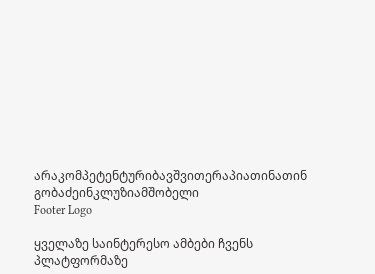არაკომპეტენტურიბავშვითერაპიათინათინ გობაძეინკლუზიამშობელი
Footer Logo

ყველაზე საინტერესო ამბები ჩვენს
პლატფორმაზე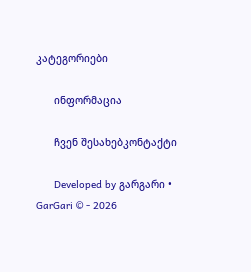კატეგორიები

      ინფორმაცია

      ჩვენ შესახებკონტაქტი

      Developed by გარგარი • GarGari © - 2026